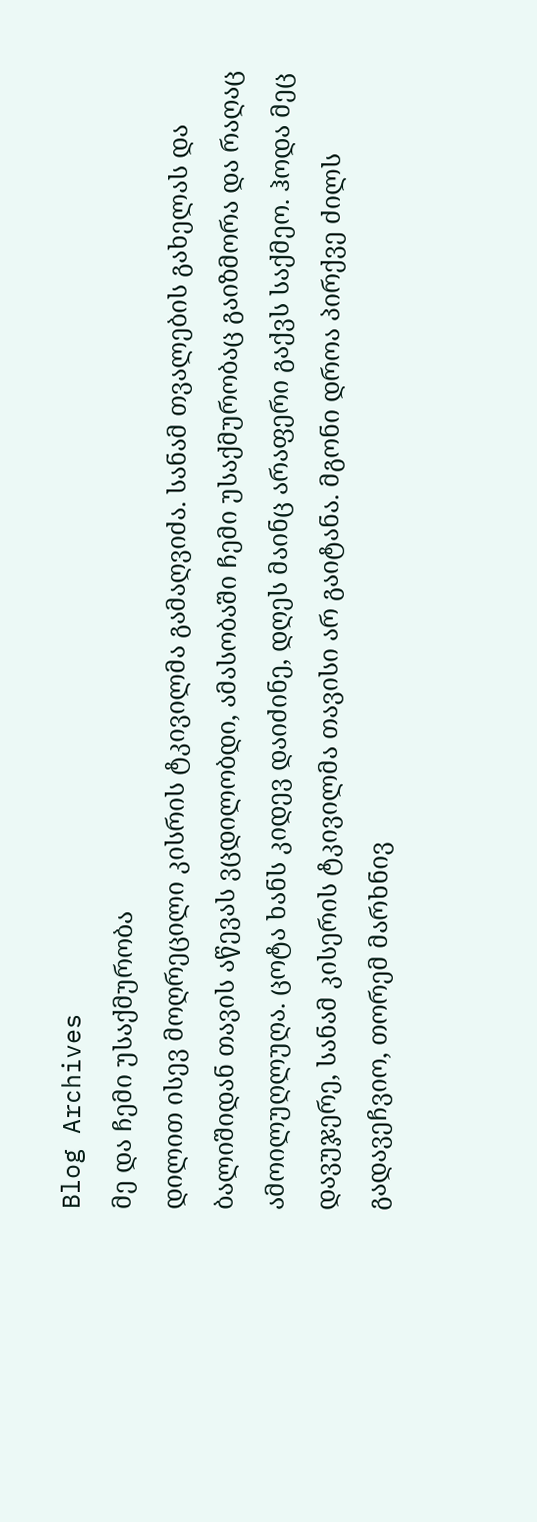Blog Archives
მე და ჩემი უსაქმურობა
დილით ისევ მოღრეცილი კისრის ტკივილმა გამაღვიძა. სანამ თვალების გახელას და ბალიშიდან თავის აწევას ვცდილობდი, ამასობაში ჩემი უსაქმურობაც გაიზმორა და რაღაც ამოილუღლუღა. ცოტა ხანს კიდევ დაიძინე, დღეს მაინც არაფერი გაქვს საქმეო. ჰოდა მეც დავუჯერე, სანამ კისერის ტკივილმა თავისი არ გაიტანა. მგონი დროა პირქვე ძილს გადავეჩვიო, თორემ მარხნივ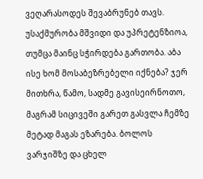ვეღარასოდეს შევაბრუნებ თავს.
უსაქმურობა მშვიდი და უპრეტენზიოა, თუმცა მაინც სჭირდება გართობა. აბა ისე ხომ მოსაბეზრებელი იქნება? ჯერ მითხრა, წამო, სადმე გავისეირნოთო, მაგრამ სიცივეში გარეთ გასვლა ჩემზე მეტად მაგას ეზარება. ბოლოს ვარჯიშზე და ცხელ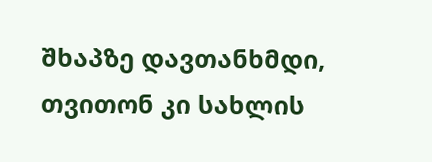შხაპზე დავთანხმდი, თვითონ კი სახლის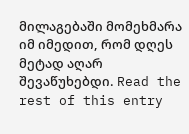მილაგებაში მომეხმარა იმ იმედით, რომ დღეს მეტად აღარ შევაწუხებდი. Read the rest of this entry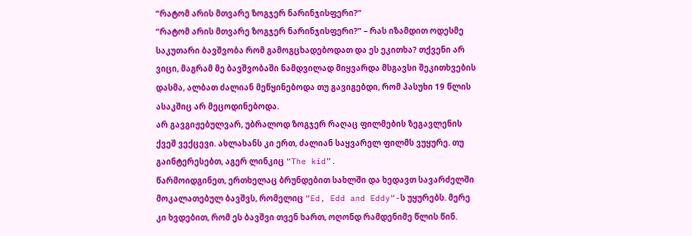“რატომ არის მთვარე ზოგჯერ ნარინჯისფერი?”
“რატომ არის მთვარე ზოგჯერ ნარინჯისფერი?” – რას იზამდით ოდესმე საკუთარი ბავშვობა რომ გამოგცხადებოდათ და ეს ეკითხა? თქვენი არ ვიცი, მაგრამ მე ბავშვობაში ნამდვილად მიყვარდა მსგავსი შეკითხვების დასმა, ალბათ ძალიან მეწყინებოდა თუ გავიგებდი, რომ პასუხი 19 წლის ასაკშიც არ მეცოდინებოდა.
არ გავგიჟებულვარ, უბრალოდ ზოგჯერ რაღაც ფილმების ზეგავლენის ქვეშ ვექცევი. ახლახანს კი ერთ, ძალიან საყვარელ ფილმს ვუყურე. თუ გაინტერესებთ, აგერ ლინკიც “The kid”.
წარმოიდგინეთ, ერთხელაც ბრუნდებით სახლში და ხედავთ სავარძელში მოკალათებულ ბავშვს, რომელიც “Ed, Edd and Eddy“-ს უყურებს. მერე კი ხვდებით, რომ ეს ბავშვი თვენ ხართ, ოღონდ რამდენიმე წლის წინ.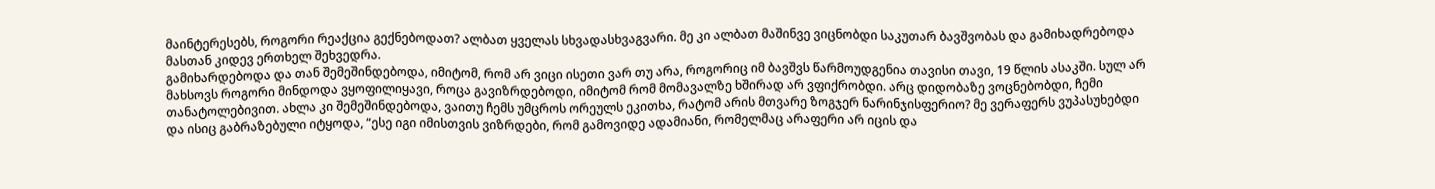მაინტერესებს, როგორი რეაქცია გექნებოდათ? ალბათ ყველას სხვადასხვაგვარი. მე კი ალბათ მაშინვე ვიცნობდი საკუთარ ბავშვობას და გამიხადრებოდა მასთან კიდევ ერთხელ შეხვედრა.
გამიხარდებოდა და თან შემეშინდებოდა, იმიტომ, რომ არ ვიცი ისეთი ვარ თუ არა, როგორიც იმ ბავშვს წარმოუდგენია თავისი თავი, 19 წლის ასაკში. სულ არ მახსოვს როგორი მინდოდა ვყოფილიყავი, როცა გავიზრდებოდი, იმიტომ რომ მომავალზე ხშირად არ ვფიქრობდი. არც დიდობაზე ვოცნებობდი, ჩემი თანატოლებივით. ახლა კი შემეშინდებოდა, ვაითუ ჩემს უმცროს ორეულს ეკითხა, რატომ არის მთვარე ზოგჯერ ნარინჯისფერიო? მე ვერაფერს ვუპასუხებდი და ისიც გაბრაზებული იტყოდა, “ესე იგი იმისთვის ვიზრდები, რომ გამოვიდე ადამიანი, რომელმაც არაფერი არ იცის და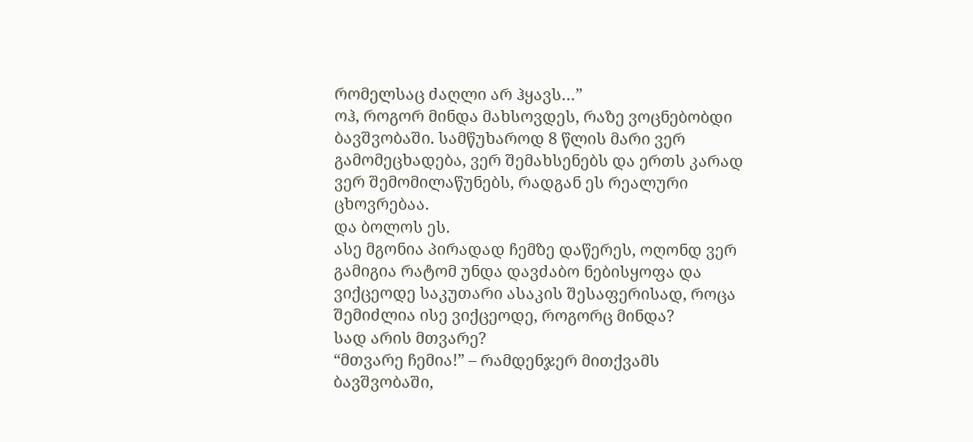რომელსაც ძაღლი არ ჰყავს…”
ოჰ, როგორ მინდა მახსოვდეს, რაზე ვოცნებობდი ბავშვობაში. სამწუხაროდ 8 წლის მარი ვერ გამომეცხადება, ვერ შემახსენებს და ერთს კარად ვერ შემომილაწუნებს, რადგან ეს რეალური ცხოვრებაა.
და ბოლოს ეს.
ასე მგონია პირადად ჩემზე დაწერეს, ოღონდ ვერ გამიგია რატომ უნდა დავძაბო ნებისყოფა და ვიქცეოდე საკუთარი ასაკის შესაფერისად, როცა შემიძლია ისე ვიქცეოდე, როგორც მინდა?
სად არის მთვარე?
“მთვარე ჩემია!” – რამდენჯერ მითქვამს ბავშვობაში,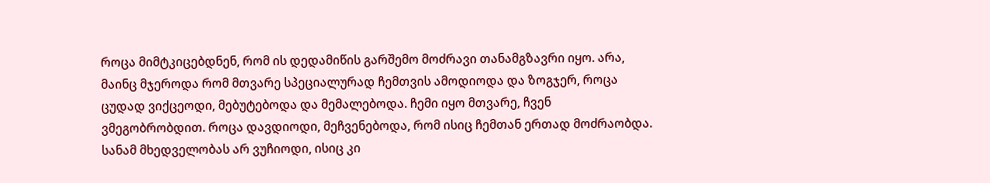როცა მიმტკიცებდნენ, რომ ის დედამიწის გარშემო მოძრავი თანამგზავრი იყო. არა, მაინც მჯეროდა რომ მთვარე სპეციალურად ჩემთვის ამოდიოდა და ზოგჯერ, როცა ცუდად ვიქცეოდი, მებუტებოდა და მემალებოდა. ჩემი იყო მთვარე, ჩვენ ვმეგობრობდით. როცა დავდიოდი, მეჩვენებოდა, რომ ისიც ჩემთან ერთად მოძრაობდა. სანამ მხედველობას არ ვუჩიოდი, ისიც კი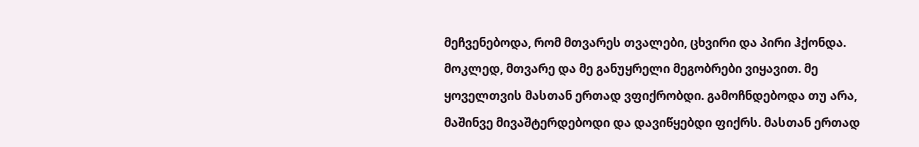მეჩვენებოდა, რომ მთვარეს თვალები, ცხვირი და პირი ჰქონდა. მოკლედ, მთვარე და მე განუყრელი მეგობრები ვიყავით. მე ყოველთვის მასთან ერთად ვფიქრობდი. გამოჩნდებოდა თუ არა, მაშინვე მივაშტერდებოდი და დავიწყებდი ფიქრს. მასთან ერთად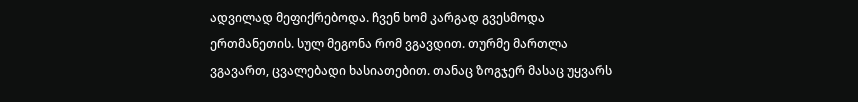ადვილად მეფიქრებოდა. ჩვენ ხომ კარგად გვესმოდა ერთმანეთის. სულ მეგონა რომ ვგავდით. თურმე მართლა ვგავართ, ცვალებადი ხასიათებით. თანაც ზოგჯერ მასაც უყვარს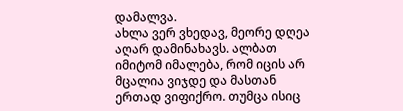დამალვა.
ახლა ვერ ვხედავ, მეორე დღეა აღარ დამინახავს. ალბათ იმიტომ იმალება, რომ იცის არ მცალია ვიჯდე და მასთან ერთად ვიფიქრო. თუმცა ისიც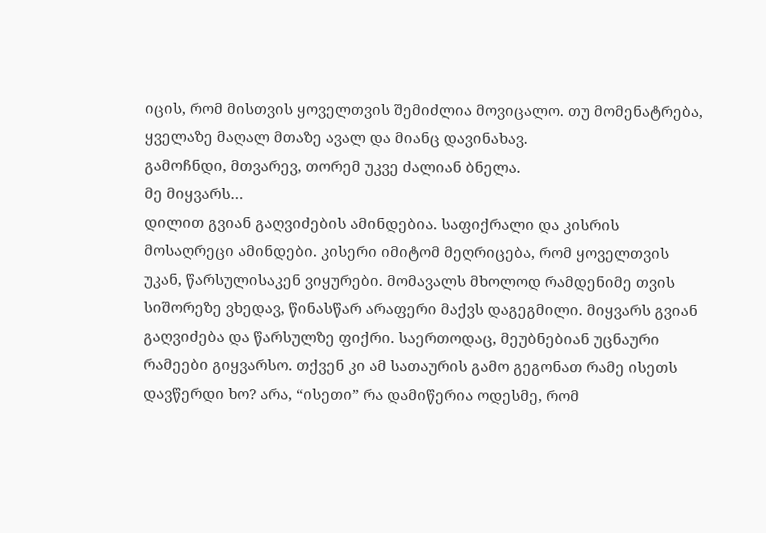იცის, რომ მისთვის ყოველთვის შემიძლია მოვიცალო. თუ მომენატრება, ყველაზე მაღალ მთაზე ავალ და მიანც დავინახავ.
გამოჩნდი, მთვარევ, თორემ უკვე ძალიან ბნელა.
მე მიყვარს…
დილით გვიან გაღვიძების ამინდებია. საფიქრალი და კისრის მოსაღრეცი ამინდები. კისერი იმიტომ მეღრიცება, რომ ყოველთვის უკან, წარსულისაკენ ვიყურები. მომავალს მხოლოდ რამდენიმე თვის სიშორეზე ვხედავ, წინასწარ არაფერი მაქვს დაგეგმილი. მიყვარს გვიან გაღვიძება და წარსულზე ფიქრი. საერთოდაც, მეუბნებიან უცნაური რამეები გიყვარსო. თქვენ კი ამ სათაურის გამო გეგონათ რამე ისეთს დავწერდი ხო? არა, “ისეთი” რა დამიწერია ოდესმე, რომ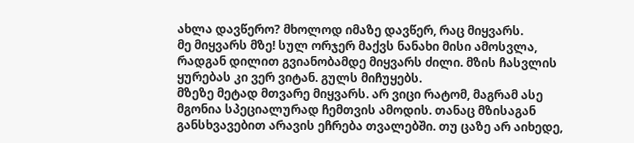ახლა დავწერო? მხოლოდ იმაზე დავწერ, რაც მიყვარს.
მე მიყვარს მზე! სულ ორჯერ მაქვს ნანახი მისი ამოსვლა, რადგან დილით გვიანობამდე მიყვარს ძილი. მზის ჩასვლის ყურებას კი ვერ ვიტან. გულს მიჩუყებს.
მზეზე მეტად მთვარე მიყვარს. არ ვიცი რატომ, მაგრამ ასე მგონია სპეციალურად ჩემთვის ამოდის. თანაც მზისაგან განსხვავებით არავის ეჩრება თვალებში. თუ ცაზე არ აიხედე,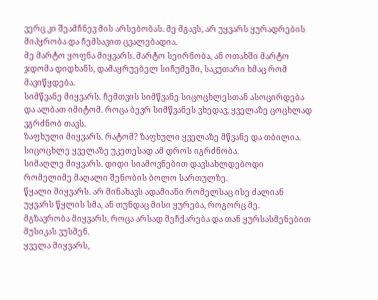ვერც კი შეამჩნევ მის არსებობას. მე მგავს, არ უყვარს ყურადრების მიპყრობა და ჩემსავით ცვალებადია.
მე მარტო ყოფნა მიყვარს. მარტო სეირნობა, ან ოთახში მარტო ჯდომა დიდხანს, დამაყრუებელ სიჩუმეში, საკუთარი ხმაც რომ მავიწყდება.
სიმწვანე მიყვარს. ჩემთვის სიმწვანე სიცოცხლესთან ასოცირდება და ალბათ იმიტომ. როცა ბევრ სიმწვანეს ვხედავ, ყველაზე ცოცხლად ვგრძნობ თავს.
ზაფხული მიყვარს. რატომ? ზაფხული ყველაზე მწვანე და თბილია. სიცოცხლე ყველაზე უკეთესად ამ დროს იგრძნობა.
სიმაღლე მიყვარს. დიდი სიამოვნებით დავსახლდებოდი რომელიმე მაღალი შენობის ბოლო სართულზე.
წყალი მიყვარს. არ მინახავს ადამიანი რომელსაც ისე ძალიან უყვარს წყლის სმა, ან თუნდაც მისი ყურება, როგორც მე.
მგზავრობა მიყვარს, როცა არსად მეჩქარება და თან ყურსასმენებით მუსიკას ვუსმენ.
ყველა მიყვარს,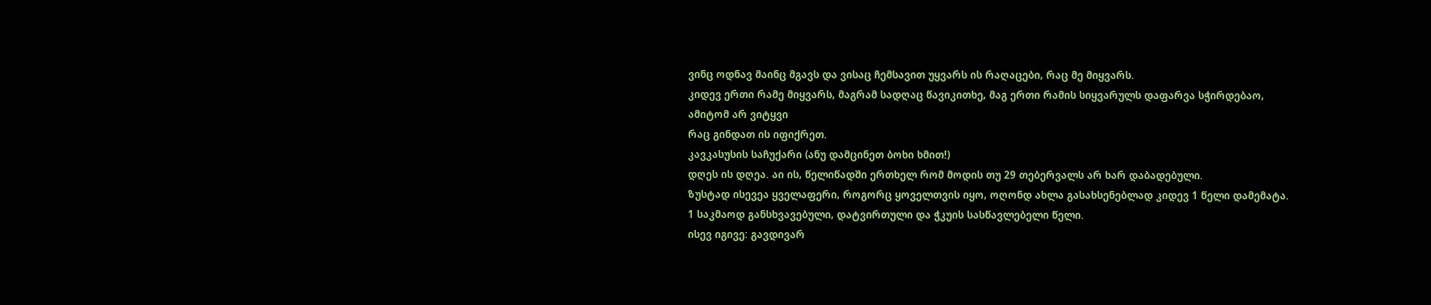ვინც ოდნავ მაინც მგავს და ვისაც ჩემსავით უყვარს ის რაღაცები, რაც მე მიყვარს.
კიდევ ერთი რამე მიყვარს, მაგრამ სადღაც წავიკითხე, მაგ ერთი რამის სიყვარულს დაფარვა სჭირდებაო, ამიტომ არ ვიტყვი
რაც გინდათ ის იფიქრეთ.
კავკასუსის საჩუქარი (ანუ დამცინეთ ბოხი ხმით!)
დღეს ის დღეა. აი ის, წელიწადში ერთხელ რომ მოდის თუ 29 თებერვალს არ ხარ დაბადებული.
ზუსტად ისევეა ყველაფერი, როგორც ყოველთვის იყო, ოღონდ ახლა გასახსენებლად კიდევ 1 წელი დამემატა. 1 საკმაოდ განსხვავებული, დატვირთული და ჭკუის სასწავლებელი წელი.
ისევ იგივე: გავდივარ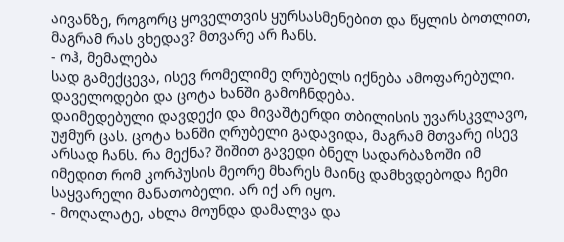აივანზე, როგორც ყოველთვის ყურსასმენებით და წყლის ბოთლით, მაგრამ რას ვხედავ? მთვარე არ ჩანს.
- ოჰ, მემალება
სად გამექცევა, ისევ რომელიმე ღრუბელს იქნება ამოფარებული. დაველოდები და ცოტა ხანში გამოჩნდება.
დაიმედებული დავდექი და მივაშტერდი თბილისის უვარსკვლავო, უჟმურ ცას. ცოტა ხანში ღრუბელი გადავიდა, მაგრამ მთვარე ისევ არსად ჩანს. რა მექნა? შიშით გავედი ბნელ სადარბაზოში იმ იმედით რომ კორპუსის მეორე მხარეს მაინც დამხვდებოდა ჩემი საყვარელი მანათობელი. არ იქ არ იყო.
- მოღალატე, ახლა მოუნდა დამალვა და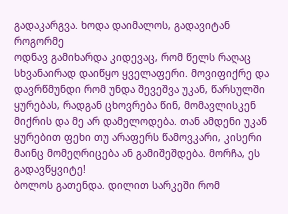გადაკარგვა. ხოდა დაიმალოს, გადავიტან როგორმე
ოდნავ გამიხარდა კიდევაც, რომ წელს რაღაც სხვანაირად დაიწყო ყველაფერი. მოვიფიქრე და დავრწმუნდი რომ უნდა შევეშვა უკან, წარსულში ყურებას, რადგან ცხოვრება წინ, მომავლისკენ მიქრის და მე არ დამელოდება. თან ამდენი უკან ყურებით ფეხი თუ არაფერს წამოვკარი, კისერი მაინც მომეღრიცება ან გამიშეშდება. მორჩა, ეს გადავწყვიტე!
ბოლოს გათენდა. დილით სარკეში რომ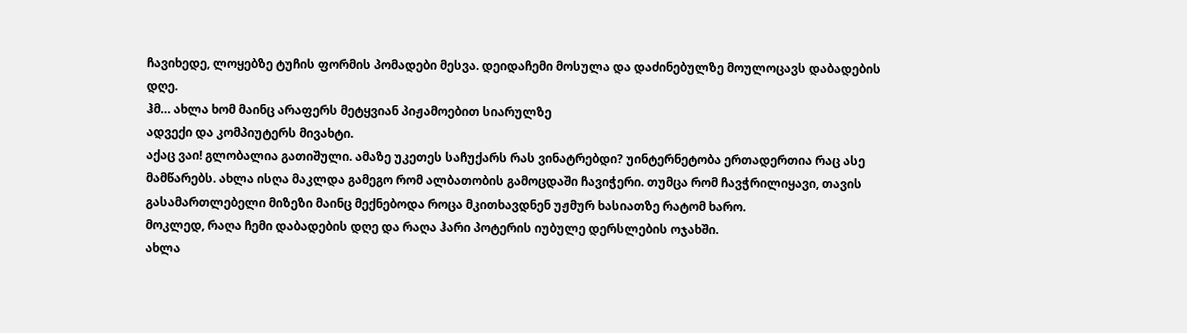ჩავიხედე, ლოყებზე ტუჩის ფორმის პომადები მესვა. დეიდაჩემი მოსულა და დაძინებულზე მოულოცავს დაბადების დღე.
ჰმ… ახლა ხომ მაინც არაფერს მეტყვიან პიჟამოებით სიარულზე
ადვექი და კომპიუტერს მივახტი.
აქაც ვაი! გლობალია გათიშული. ამაზე უკეთეს საჩუქარს რას ვინატრებდი? უინტერნეტობა ერთადერთია რაც ასე მამწარებს. ახლა ისღა მაკლდა გამეგო რომ ალბათობის გამოცდაში ჩავიჭერი. თუმცა რომ ჩავჭრილიყავი, თავის გასამართლებელი მიზეზი მაინც მექნებოდა როცა მკითხავდნენ უჟმურ ხასიათზე რატომ ხარო.
მოკლედ, რაღა ჩემი დაბადების დღე და რაღა ჰარი პოტერის იუბულე დერსლების ოჯახში.
ახლა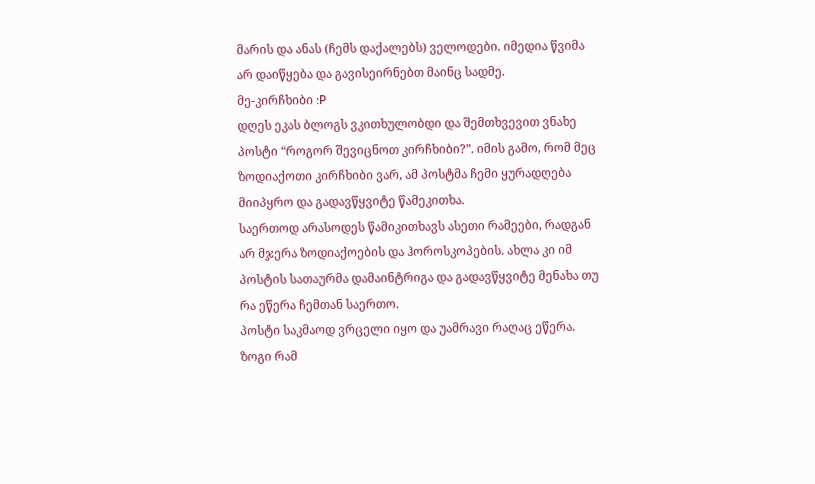მარის და ანას (ჩემს დაქალებს) ველოდები. იმედია წვიმა არ დაიწყება და გავისეირნებთ მაინც სადმე.
მე-კირჩხიბი :P
დღეს ეკას ბლოგს ვკითხულობდი და შემთხვევით ვნახე პოსტი “როგორ შევიცნოთ კირჩხიბი?”. იმის გამო, რომ მეც ზოდიაქოთი კირჩხიბი ვარ, ამ პოსტმა ჩემი ყურადღება მიიპყრო და გადავწყვიტე წამეკითხა.
საერთოდ არასოდეს წამიკითხავს ასეთი რამეები, რადგან არ მჯერა ზოდიაქოების და ჰოროსკოპების. ახლა კი იმ პოსტის სათაურმა დამაინტრიგა და გადავწყვიტე მენახა თუ რა ეწერა ჩემთან საერთო.
პოსტი საკმაოდ ვრცელი იყო და უამრავი რაღაც ეწერა. ზოგი რამ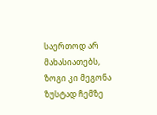საერთოდ არ მახასიათებს, ზოგი კი მეგონა ზუსტად ჩემზე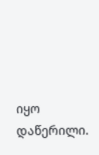იყო დაწერილი.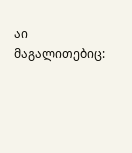აი მაგალითებიც: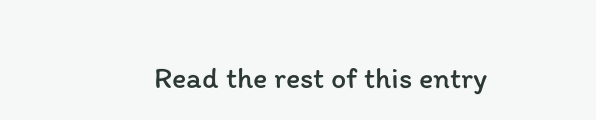Read the rest of this entry